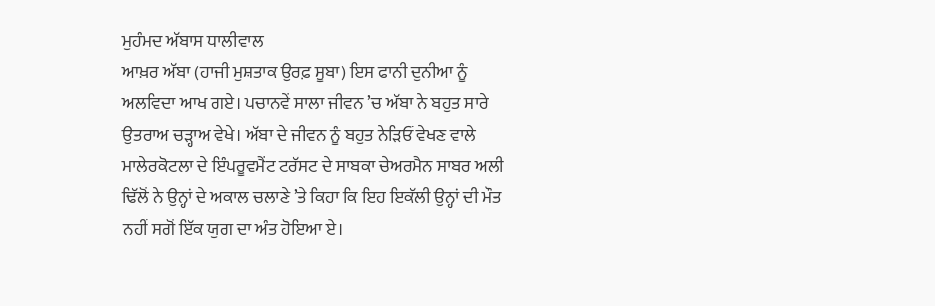ਮੁਹੰਮਦ ਅੱਬਾਸ ਧਾਲੀਵਾਲ
ਆਖ਼ਰ ਅੱਬਾ (ਹਾਜੀ ਮੁਸ਼ਤਾਕ ਉਰਫ਼ ਸੂਬਾ) ਇਸ ਫਾਨੀ ਦੁਨੀਆ ਨੂੰ ਅਲਵਿਦਾ ਆਖ ਗਏ। ਪਚਾਨਵੇਂ ਸਾਲਾ ਜੀਵਨ ’ਚ ਅੱਬਾ ਨੇ ਬਹੁਤ ਸਾਰੇ ਉਤਰਾਅ ਚੜ੍ਹਾਅ ਵੇਖੇ। ਅੱਬਾ ਦੇ ਜੀਵਨ ਨੂੰ ਬਹੁਤ ਨੇੜਿਓਂ ਵੇਖਣ ਵਾਲੇ ਮਾਲੇਰਕੋਟਲਾ ਦੇ ਇੰਪਰੂਵਮੈਂਟ ਟਰੱਸਟ ਦੇ ਸਾਬਕਾ ਚੇਅਰਮੈਨ ਸਾਬਰ ਅਲੀ ਢਿੱਲੋਂ ਨੇ ਉਨ੍ਹਾਂ ਦੇ ਅਕਾਲ ਚਲਾਣੇ ’ਤੇ ਕਿਹਾ ਕਿ ਇਹ ਇਕੱਲੀ ਉਨ੍ਹਾਂ ਦੀ ਮੌਤ ਨਹੀਂ ਸਗੋਂ ਇੱਕ ਯੁਗ ਦਾ ਅੰਤ ਹੋਇਆ ਏ।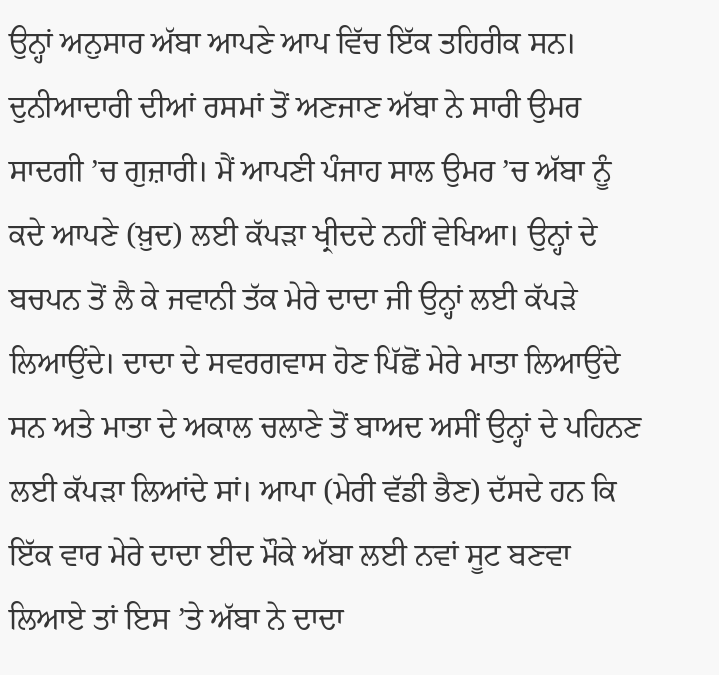ਉਨ੍ਹਾਂ ਅਨੁਸਾਰ ਅੱਬਾ ਆਪਣੇ ਆਪ ਵਿੱਚ ਇੱਕ ਤਹਿਰੀਕ ਸਨ। ਦੁਨੀਆਦਾਰੀ ਦੀਆਂ ਰਸਮਾਂ ਤੋਂ ਅਣਜਾਣ ਅੱਬਾ ਨੇ ਸਾਰੀ ਉਮਰ ਸਾਦਗੀ ’ਚ ਗੁਜ਼ਾਰੀ। ਮੈਂ ਆਪਣੀ ਪੰਜਾਹ ਸਾਲ ਉਮਰ ’ਚ ਅੱਬਾ ਨੂੰ ਕਦੇ ਆਪਣੇ (ਖ਼ੁਦ) ਲਈ ਕੱਪੜਾ ਖ੍ਰੀਦਦੇ ਨਹੀਂ ਵੇਖਿਆ। ਉਨ੍ਹਾਂ ਦੇ ਬਚਪਨ ਤੋਂ ਲੈ ਕੇ ਜਵਾਨੀ ਤੱਕ ਮੇਰੇ ਦਾਦਾ ਜੀ ਉਨ੍ਹਾਂ ਲਈ ਕੱਪੜੇ ਲਿਆਉਂਦੇ। ਦਾਦਾ ਦੇ ਸਵਰਗਵਾਸ ਹੋਣ ਪਿੱਛੋਂ ਮੇਰੇ ਮਾਤਾ ਲਿਆਉਂਦੇ ਸਨ ਅਤੇ ਮਾਤਾ ਦੇ ਅਕਾਲ ਚਲਾਣੇ ਤੋਂ ਬਾਅਦ ਅਸੀਂ ਉਨ੍ਹਾਂ ਦੇ ਪਹਿਨਣ ਲਈ ਕੱਪੜਾ ਲਿਆਂਦੇ ਸਾਂ। ਆਪਾ (ਮੇਰੀ ਵੱਡੀ ਭੈਣ) ਦੱਸਦੇ ਹਨ ਕਿ ਇੱਕ ਵਾਰ ਮੇਰੇ ਦਾਦਾ ਈਦ ਮੌਕੇ ਅੱਬਾ ਲਈ ਨਵਾਂ ਸੂਟ ਬਣਵਾ ਲਿਆਏ ਤਾਂ ਇਸ ’ਤੇ ਅੱਬਾ ਨੇ ਦਾਦਾ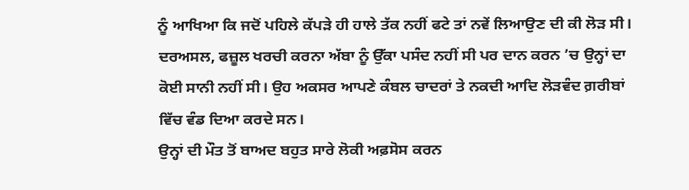ਨੂੰ ਆਖਿਆ ਕਿ ਜਦੋਂ ਪਹਿਲੇ ਕੱਪੜੇ ਹੀ ਹਾਲੇ ਤੱਕ ਨਹੀਂ ਫਟੇ ਤਾਂ ਨਵੇਂ ਲਿਆਉਣ ਦੀ ਕੀ ਲੋੜ ਸੀ। ਦਰਅਸਲ, ਫਜ਼ੂਲ ਖਰਚੀ ਕਰਨਾ ਅੱਬਾ ਨੂੰ ਉੱਕਾ ਪਸੰਦ ਨਹੀਂ ਸੀ ਪਰ ਦਾਨ ਕਰਨ ’ਚ ਉਨ੍ਹਾਂ ਦਾ ਕੋਈ ਸਾਨੀ ਨਹੀਂ ਸੀ। ਉਹ ਅਕਸਰ ਆਪਣੇ ਕੰਬਲ ਚਾਦਰਾਂ ਤੇ ਨਕਦੀ ਆਦਿ ਲੋੜਵੰਦ ਗ਼ਰੀਬਾਂ ਵਿੱਚ ਵੰਡ ਦਿਆ ਕਰਦੇ ਸਨ।
ਉਨ੍ਹਾਂ ਦੀ ਮੌਤ ਤੋਂ ਬਾਅਦ ਬਹੁਤ ਸਾਰੇ ਲੋਕੀ ਅਫ਼ਸੋਸ ਕਰਨ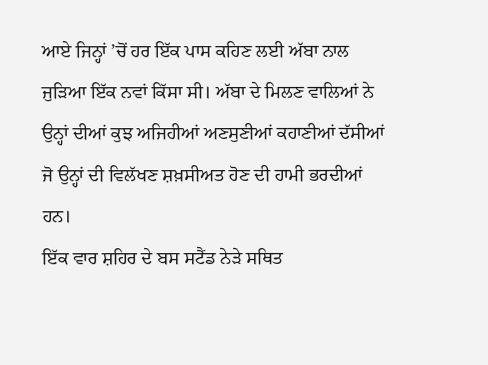ਆਏ ਜਿਨ੍ਹਾਂ ’ਚੋਂ ਹਰ ਇੱਕ ਪਾਸ ਕਹਿਣ ਲਈ ਅੱਬਾ ਨਾਲ ਜੁੜਿਆ ਇੱਕ ਨਵਾਂ ਕਿੱਸਾ ਸੀ। ਅੱਬਾ ਦੇ ਮਿਲਣ ਵਾਲਿਆਂ ਨੇ ਉਨ੍ਹਾਂ ਦੀਆਂ ਕੁਝ ਅਜਿਹੀਆਂ ਅਣਸੁਣੀਆਂ ਕਹਾਣੀਆਂ ਦੱਸੀਆਂ ਜੋ ਉਨ੍ਹਾਂ ਦੀ ਵਿਲੱਖਣ ਸ਼ਖ਼ਸੀਅਤ ਹੋਣ ਦੀ ਹਾਮੀ ਭਰਦੀਆਂ ਹਨ।
ਇੱਕ ਵਾਰ ਸ਼ਹਿਰ ਦੇ ਬਸ ਸਟੈਂਡ ਨੇੜੇ ਸਥਿਤ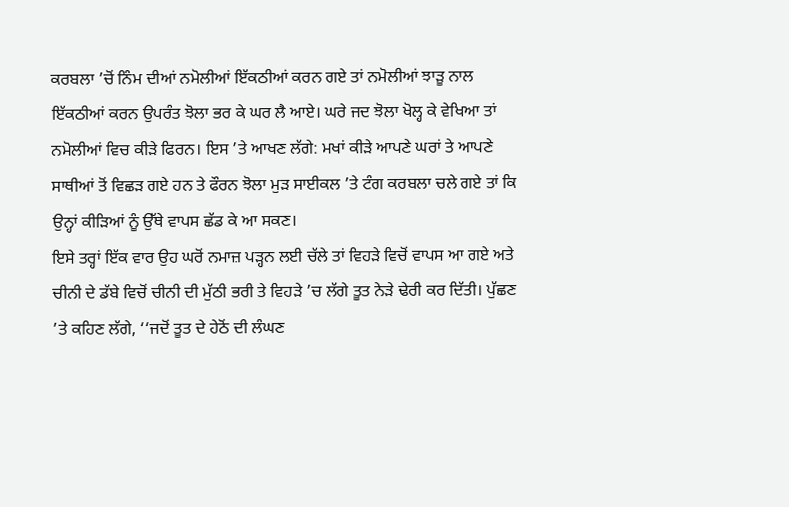ਕਰਬਲਾ ’ਚੋਂ ਨਿੰਮ ਦੀਆਂ ਨਮੋਲੀਆਂ ਇੱਕਠੀਆਂ ਕਰਨ ਗਏ ਤਾਂ ਨਮੋਲੀਆਂ ਝਾੜੂ ਨਾਲ ਇੱਕਠੀਆਂ ਕਰਨ ਉਪਰੰਤ ਝੋਲਾ ਭਰ ਕੇ ਘਰ ਲੈ ਆਏ। ਘਰੇ ਜਦ ਝੋਲਾ ਖੋਲ੍ਹ ਕੇ ਵੇਖਿਆ ਤਾਂ ਨਮੋਲੀਆਂ ਵਿਚ ਕੀੜੇ ਫਿਰਨ। ਇਸ ’ਤੇ ਆਖਣ ਲੱਗੇ: ਮਖਾਂ ਕੀੜੇ ਆਪਣੇ ਘਰਾਂ ਤੇ ਆਪਣੇ ਸਾਥੀਆਂ ਤੋਂ ਵਿਛੜ ਗਏ ਹਨ ਤੇ ਫੌਰਨ ਝੋਲਾ ਮੁੜ ਸਾਈਕਲ ’ਤੇ ਟੰਗ ਕਰਬਲਾ ਚਲੇ ਗਏ ਤਾਂ ਕਿ ਉਨ੍ਹਾਂ ਕੀੜਿਆਂ ਨੂੰ ਉੱਥੇ ਵਾਪਸ ਛੱਡ ਕੇ ਆ ਸਕਣ।
ਇਸੇ ਤਰ੍ਹਾਂ ਇੱਕ ਵਾਰ ਉਹ ਘਰੋਂ ਨਮਾਜ਼ ਪੜ੍ਹਨ ਲਈ ਚੱਲੇ ਤਾਂ ਵਿਹੜੇ ਵਿਚੋਂ ਵਾਪਸ ਆ ਗਏ ਅਤੇ ਚੀਨੀ ਦੇ ਡੱਬੇ ਵਿਚੋਂ ਚੀਨੀ ਦੀ ਮੁੱਠੀ ਭਰੀ ਤੇ ਵਿਹੜੇ ’ਚ ਲੱਗੇ ਤੂਤ ਨੇੜੇ ਢੇਰੀ ਕਰ ਦਿੱਤੀ। ਪੁੱਛਣ ’ਤੇ ਕਹਿਣ ਲੱਗੇ, ‘‘ਜਦੋਂ ਤੂਤ ਦੇ ਹੇਠੋਂ ਦੀ ਲੰਘਣ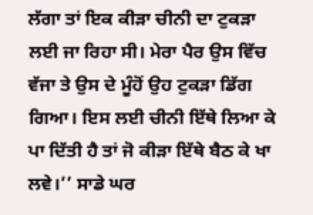ਲੱਗਾ ਤਾਂ ਇਕ ਕੀੜਾ ਚੀਨੀ ਦਾ ਟੁਕੜਾ ਲਈ ਜਾ ਰਿਹਾ ਸੀ। ਮੇਰਾ ਪੈਰ ਉਸ ਵਿੱਚ ਵੱਜਾ ਤੇ ਉਸ ਦੇ ਮੂੰਹੋਂ ਉਹ ਟੁਕੜਾ ਡਿੱਗ ਗਿਆ। ਇਸ ਲਈ ਚੀਨੀ ਇੱਥੇ ਲਿਆ ਕੇ ਪਾ ਦਿੱਤੀ ਹੈ ਤਾਂ ਜੋ ਕੀੜਾ ਇੱਥੇ ਬੈਠ ਕੇ ਖਾ ਲਵੇ।’’ ਸਾਡੇ ਘਰ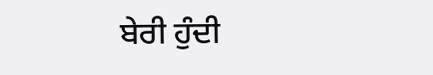ਬੇਰੀ ਹੁੰਦੀ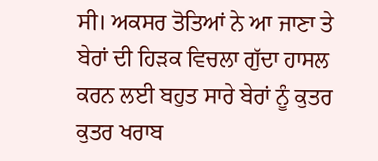ਸੀ। ਅਕਸਰ ਤੋਤਿਆਂ ਨੇ ਆ ਜਾਣਾ ਤੇ ਬੇਰਾਂ ਦੀ ਹਿੜਕ ਵਿਚਲਾ ਗੁੱਦਾ ਹਾਸਲ ਕਰਨ ਲਈ ਬਹੁਤ ਸਾਰੇ ਬੇਰਾਂ ਨੂੰ ਕੁਤਰ ਕੁਤਰ ਖਰਾਬ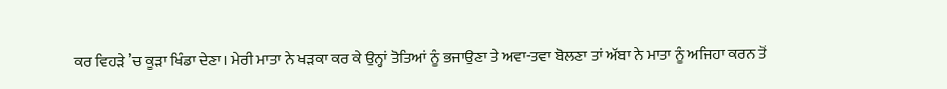ਕਰ ਵਿਹੜੇ ’ਚ ਕੂੜਾ ਖਿੰਡਾ ਦੇਣਾ। ਮੇਰੀ ਮਾਤਾ ਨੇ ਖੜਕਾ ਕਰ ਕੇ ਉਨ੍ਹਾਂ ਤੋਤਿਆਂ ਨੂੰ ਭਜਾਉਣਾ ਤੇ ਅਵਾ-ਤਵਾ ਬੋਲਣਾ ਤਾਂ ਅੱਬਾ ਨੇ ਮਾਤਾ ਨੂੰ ਅਜਿਹਾ ਕਰਨ ਤੋਂ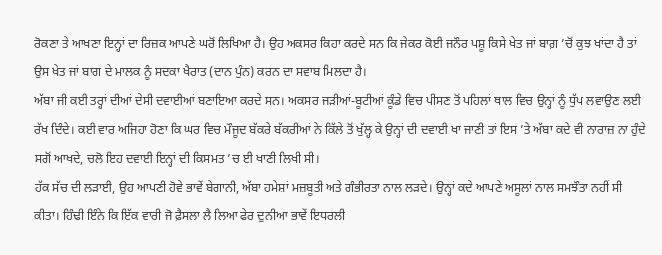ਰੋਕਣਾ ਤੇ ਆਖਣਾ ਇਨ੍ਹਾਂ ਦਾ ਰਿਜ਼ਕ ਆਪਣੇ ਘਰੋਂ ਲਿਖਿਆ ਹੈ। ਉਹ ਅਕਸਰ ਕਿਹਾ ਕਰਦੇ ਸਨ ਕਿ ਜੇਕਰ ਕੋਈ ਜਨੌਰ ਪਸ਼ੂ ਕਿਸੇ ਖੇਤ ਜਾਂ ਬਾਗ਼ ’ਚੋਂ ਕੁਝ ਖਾਂਦਾ ਹੈ ਤਾਂ ਉਸ ਖੇਤ ਜਾਂ ਬਾਗ ਦੇ ਮਾਲਕ ਨੂੰ ਸਦਕਾ ਖੈਰਾਤ (ਦਾਨ ਪੁੰਨ) ਕਰਨ ਦਾ ਸਵਾਬ ਮਿਲਦਾ ਹੈ।
ਅੱਬਾ ਜੀ ਕਈ ਤਰ੍ਹਾਂ ਦੀਆਂ ਦੇਸੀ ਦਵਾਈਆਂ ਬਣਾਇਆ ਕਰਦੇ ਸਨ। ਅਕਸਰ ਜੜੀਆਂ-ਬੂਟੀਆਂ ਕੂੰਡੇ ਵਿਚ ਪੀਸਣ ਤੋਂ ਪਹਿਲਾਂ ਥਾਲ ਵਿਚ ਉਨ੍ਹਾਂ ਨੂੰ ਧੁੱਪ ਲਵਾਉਣ ਲਈ ਰੱਖ ਦਿੰਦੇ। ਕਈ ਵਾਰ ਅਜਿਹਾ ਹੋਣਾ ਕਿ ਘਰ ਵਿਚ ਮੌਜੂਦ ਬੱਕਰੇ ਬੱਕਰੀਆਂ ਨੇ ਕਿੱਲੇ ਤੋਂ ਖੁੱਲ੍ਹ ਕੇ ਉਨ੍ਹਾਂ ਦੀ ਦਵਾਈ ਖਾ ਜਾਣੀ ਤਾਂ ਇਸ ’ਤੇ ਅੱਬਾ ਕਦੇ ਵੀ ਨਾਰਾਜ਼ ਨਾ ਹੁੰਦੇ ਸਗੋਂ ਆਖਦੇ, ਚਲੋ ਇਹ ਦਵਾਈ ਇਨ੍ਹਾਂ ਦੀ ਕਿਸਮਤ ’ਚ ਈ ਖਾਣੀ ਲਿਖੀ ਸੀ।
ਹੱਕ ਸੱਚ ਦੀ ਲੜਾਈ, ਉਹ ਆਪਣੀ ਹੋਵੇ ਭਾਵੇਂ ਬੇਗਾਨੀ, ਅੱਬਾ ਹਮੇਸ਼ਾਂ ਮਜ਼ਬੂਤੀ ਅਤੇ ਗੰਭੀਰਤਾ ਨਾਲ ਲੜਦੇ। ਉਨ੍ਹਾਂ ਕਦੇ ਆਪਣੇ ਅਸੂਲਾਂ ਨਾਲ ਸਮਝੌਤਾ ਨਹੀਂ ਸੀ ਕੀਤਾ। ਹਿੰਢੀ ਇੰਨੇ ਕਿ ਇੱਕ ਵਾਰੀ ਜੋ ਫ਼ੈਸਲਾ ਲੈ ਲਿਆ ਫੇਰ ਦੁਨੀਆ ਭਾਵੇਂ ਇਧਰਲੀ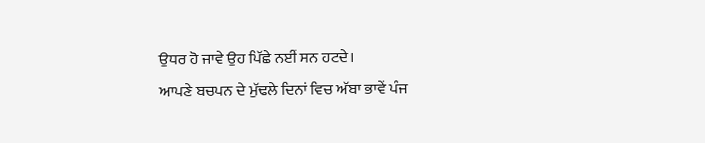ਉਧਰ ਹੋ ਜਾਵੇ ਉਹ ਪਿੱਛੇ ਨਈਂ ਸਨ ਹਟਦੇ।
ਆਪਣੇ ਬਚਪਨ ਦੇ ਮੁੱਢਲੇ ਦਿਨਾਂ ਵਿਚ ਅੱਬਾ ਭਾਵੇਂ ਪੰਜ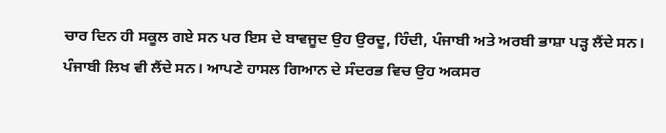ਚਾਰ ਦਿਨ ਹੀ ਸਕੂਲ ਗਏ ਸਨ ਪਰ ਇਸ ਦੇ ਬਾਵਜੂਦ ਉਹ ਉਰਦੂ, ਹਿੰਦੀ, ਪੰਜਾਬੀ ਅਤੇ ਅਰਬੀ ਭਾਸ਼ਾ ਪੜ੍ਹ ਲੈਂਦੇ ਸਨ। ਪੰਜਾਬੀ ਲਿਖ ਵੀ ਲੈਂਦੇ ਸਨ। ਆਪਣੇ ਹਾਸਲ ਗਿਆਨ ਦੇ ਸੰਦਰਭ ਵਿਚ ਉਹ ਅਕਸਰ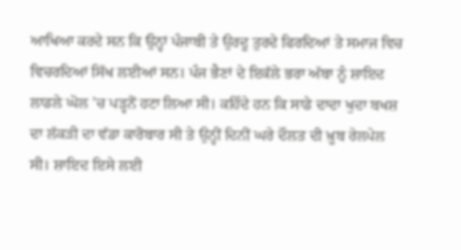ਆਖਿਆ ਕਰਦੇ ਸਨ ਕਿ ਉਨ੍ਹਾਂ ਪੰਜਾਬੀ ਤੇ ਉਰਦੂ ਤੁਰਦੇ ਫਿਰਦਿਆਂ ਤੇ ਸਮਾਜ ਵਿਚ ਵਿਚਰਦਿਆਂ ਸਿੱਖ ਲਈਆਂ ਸਨ। ਪੰਜ ਭੈਣਾਂ ਦੇ ਇਕੱਲੇ ਭਰਾ ਅੱਬਾ ਨੂੰ ਸ਼ਾਇਦ ਲਾਡਲੇ ਘੋਲ ’ਚ ਪੜ੍ਹਨੋਂ ਹਟਾ ਲਿਆ ਸੀ। ਕਹਿੰਦੇ ਹਨ ਕਿ ਸਾਡੇ ਦਾਦਾ ਖੁਦਾ ਬਖਸ਼ ਦਾ ਲੱਕੜੀ ਦਾ ਵੱਡਾ ਕਾਰੋਬਾਰ ਸੀ ਤੇ ਉਨ੍ਹੀਂ ਦਿਨੀਂ ਘਰੇ ਦੌਲਤ ਦੀ ਖ਼ੂਬ ਰੇਲਪੇਲ ਸੀ। ਸ਼ਾਇਦ ਇਸੇ ਲਈ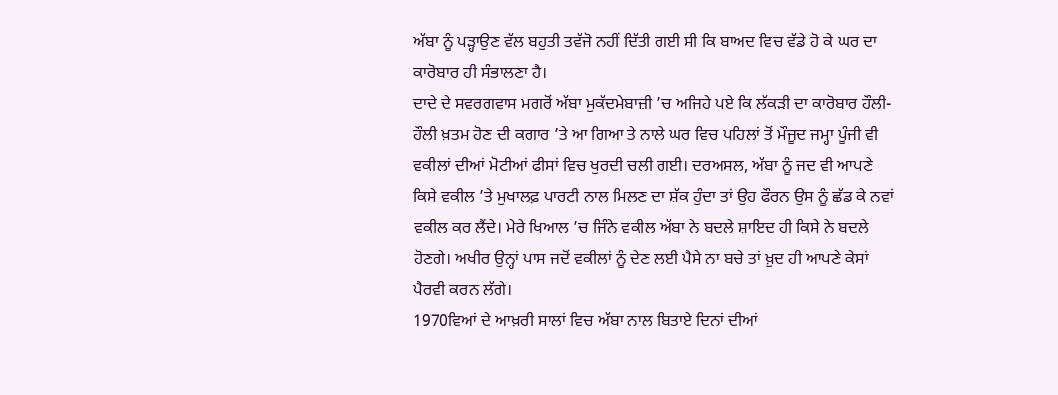ਅੱਬਾ ਨੂੰ ਪੜ੍ਹਾਉਣ ਵੱਲ ਬਹੁਤੀ ਤਵੱਜੋ ਨਹੀਂ ਦਿੱਤੀ ਗਈ ਸੀ ਕਿ ਬਾਅਦ ਵਿਚ ਵੱਡੇ ਹੋ ਕੇ ਘਰ ਦਾ ਕਾਰੋਬਾਰ ਹੀ ਸੰਭਾਲਣਾ ਹੈ।
ਦਾਦੇ ਦੇ ਸਵਰਗਵਾਸ ਮਗਰੋਂ ਅੱਬਾ ਮੁਕੱਦਮੇਬਾਜ਼ੀ ’ਚ ਅਜਿਹੇ ਪਏ ਕਿ ਲੱਕੜੀ ਦਾ ਕਾਰੋਬਾਰ ਹੌਲੀ-ਹੌਲੀ ਖ਼ਤਮ ਹੋਣ ਦੀ ਕਗਾਰ ’ਤੇ ਆ ਗਿਆ ਤੇ ਨਾਲੇ ਘਰ ਵਿਚ ਪਹਿਲਾਂ ਤੋਂ ਮੌਜੂਦ ਜਮ੍ਹਾ ਪੂੰਜੀ ਵੀ ਵਕੀਲਾਂ ਦੀਆਂ ਮੋਟੀਆਂ ਫੀਸਾਂ ਵਿਚ ਖੁਰਦੀ ਚਲੀ ਗਈ। ਦਰਅਸਲ, ਅੱਬਾ ਨੂੰ ਜਦ ਵੀ ਆਪਣੇ ਕਿਸੇ ਵਕੀਲ ’ਤੇ ਮੁਖਾਲਫ਼ ਪਾਰਟੀ ਨਾਲ ਮਿਲਣ ਦਾ ਸ਼ੱਕ ਹੁੰਦਾ ਤਾਂ ਉਹ ਫੌਰਨ ਉਸ ਨੂੰ ਛੱਡ ਕੇ ਨਵਾਂ ਵਕੀਲ ਕਰ ਲੈਂਦੇ। ਮੇਰੇ ਖਿਆਲ ’ਚ ਜਿੰਨੇ ਵਕੀਲ ਅੱਬਾ ਨੇ ਬਦਲੇ ਸ਼ਾਇਦ ਹੀ ਕਿਸੇ ਨੇ ਬਦਲੇ ਹੋਣਗੇ। ਅਖੀਰ ਉਨ੍ਹਾਂ ਪਾਸ ਜਦੋਂ ਵਕੀਲਾਂ ਨੂੰ ਦੇਣ ਲਈ ਪੈਸੇ ਨਾ ਬਚੇ ਤਾਂ ਖ਼ੁਦ ਹੀ ਆਪਣੇ ਕੇਸਾਂ ਪੈਰਵੀ ਕਰਨ ਲੱਗੇ।
1970ਵਿਆਂ ਦੇ ਆਖ਼ਰੀ ਸਾਲਾਂ ਵਿਚ ਅੱਬਾ ਨਾਲ ਬਿਤਾਏ ਦਿਨਾਂ ਦੀਆਂ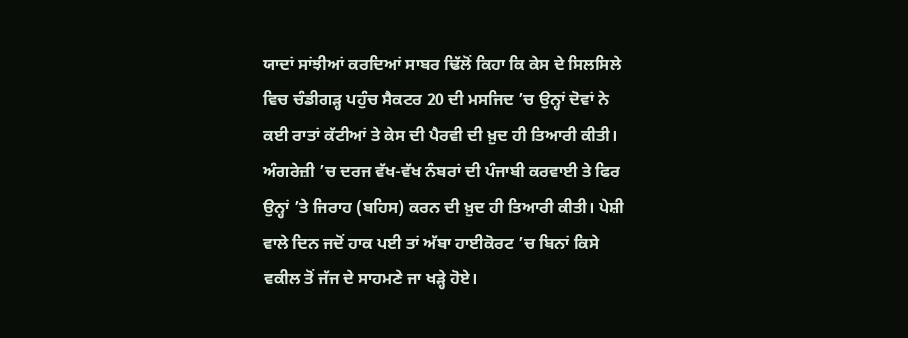ਯਾਦਾਂ ਸਾਂਝੀਆਂ ਕਰਦਿਆਂ ਸਾਬਰ ਢਿੱਲੋਂ ਕਿਹਾ ਕਿ ਕੇਸ ਦੇ ਸਿਲਸਿਲੇ ਵਿਚ ਚੰਡੀਗੜ੍ਹ ਪਹੁੰਚ ਸੈਕਟਰ 20 ਦੀ ਮਸਜਿਦ ’ਚ ਉਨ੍ਹਾਂ ਦੋਵਾਂ ਨੇ ਕਈ ਰਾਤਾਂ ਕੱਟੀਆਂ ਤੇ ਕੇਸ ਦੀ ਪੈਰਵੀ ਦੀ ਖ਼ੁਦ ਹੀ ਤਿਆਰੀ ਕੀਤੀ। ਅੰਗਰੇਜ਼ੀ ’ਚ ਦਰਜ ਵੱਖ-ਵੱਖ ਨੰਬਰਾਂ ਦੀ ਪੰਜਾਬੀ ਕਰਵਾਈ ਤੇ ਫਿਰ ਉਨ੍ਹਾਂ ’ਤੇ ਜਿਰਾਹ (ਬਹਿਸ) ਕਰਨ ਦੀ ਖ਼ੁਦ ਹੀ ਤਿਆਰੀ ਕੀਤੀ। ਪੇਸ਼ੀ ਵਾਲੇ ਦਿਨ ਜਦੋਂ ਹਾਕ ਪਈ ਤਾਂ ਅੱਬਾ ਹਾਈਕੋਰਟ ’ਚ ਬਿਨਾਂ ਕਿਸੇ ਵਕੀਲ ਤੋਂ ਜੱਜ ਦੇ ਸਾਹਮਣੇ ਜਾ ਖੜ੍ਹੇ ਹੋਏ।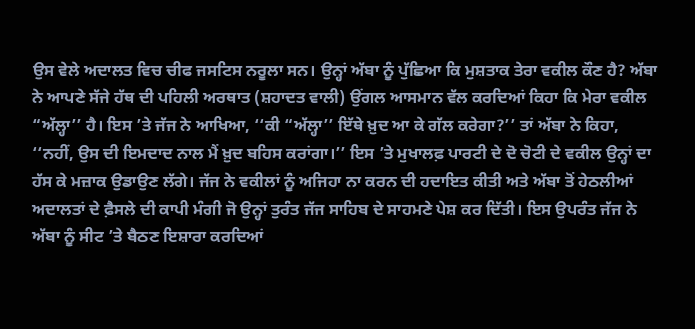ਉਸ ਵੇਲੇ ਅਦਾਲਤ ਵਿਚ ਚੀਫ ਜਸਟਿਸ ਨਰੂਲਾ ਸਨ। ਉਨ੍ਹਾਂ ਅੱਬਾ ਨੂੰ ਪੁੱਛਿਆ ਕਿ ਮੁਸ਼ਤਾਕ ਤੇਰਾ ਵਕੀਲ ਕੌਣ ਹੈ? ਅੱਬਾ ਨੇ ਆਪਣੇ ਸੱਜੇ ਹੱਥ ਦੀ ਪਹਿਲੀ ਅਰਥਾਤ (ਸ਼ਹਾਦਤ ਵਾਲੀ) ਉਂਗਲ ਆਸਮਾਨ ਵੱਲ ਕਰਦਿਆਂ ਕਿਹਾ ਕਿ ਮੇਰਾ ਵਕੀਲ “ਅੱਲ੍ਹਾ’’ ਹੈ। ਇਸ ’ਤੇ ਜੱਜ ਨੇ ਆਖਿਆ, ‘‘ਕੀ “ਅੱਲ੍ਹਾ’’ ਇੱਥੇ ਖ਼ੁਦ ਆ ਕੇ ਗੱਲ ਕਰੇਗਾ?’’ ਤਾਂ ਅੱਬਾ ਨੇ ਕਿਹਾ, ‘‘ਨਹੀਂ, ਉਸ ਦੀ ਇਮਦਾਦ ਨਾਲ ਮੈਂ ਖ਼ੁਦ ਬਹਿਸ ਕਰਾਂਗਾ।’’ ਇਸ ’ਤੇ ਮੁਖਾਲਫ਼ ਪਾਰਟੀ ਦੇ ਦੋ ਚੋਟੀ ਦੇ ਵਕੀਲ ਉਨ੍ਹਾਂ ਦਾ ਹੱਸ ਕੇ ਮਜ਼ਾਕ ਉਡਾਉਣ ਲੱਗੇ। ਜੱਜ ਨੇ ਵਕੀਲਾਂ ਨੂੰ ਅਜਿਹਾ ਨਾ ਕਰਨ ਦੀ ਹਦਾਇਤ ਕੀਤੀ ਅਤੇ ਅੱਬਾ ਤੋਂ ਹੇਠਲੀਆਂ ਅਦਾਲਤਾਂ ਦੇ ਫ਼ੈਸਲੇ ਦੀ ਕਾਪੀ ਮੰਗੀ ਜੋ ਉਨ੍ਹਾਂ ਤੁਰੰਤ ਜੱਜ ਸਾਹਿਬ ਦੇ ਸਾਹਮਣੇ ਪੇਸ਼ ਕਰ ਦਿੱਤੀ। ਇਸ ਉਪਰੰਤ ਜੱਜ ਨੇ ਅੱਬਾ ਨੂੰ ਸੀਟ ’ਤੇ ਬੈਠਣ ਇਸ਼ਾਰਾ ਕਰਦਿਆਂ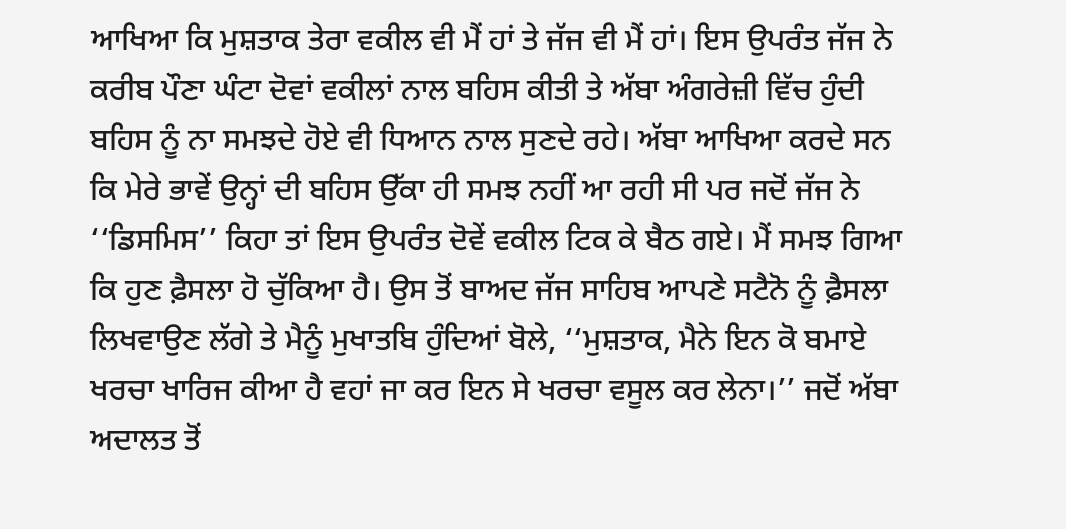ਆਖਿਆ ਕਿ ਮੁਸ਼ਤਾਕ ਤੇਰਾ ਵਕੀਲ ਵੀ ਮੈਂ ਹਾਂ ਤੇ ਜੱਜ ਵੀ ਮੈਂ ਹਾਂ। ਇਸ ਉਪਰੰਤ ਜੱਜ ਨੇ ਕਰੀਬ ਪੌਣਾ ਘੰਟਾ ਦੋਵਾਂ ਵਕੀਲਾਂ ਨਾਲ ਬਹਿਸ ਕੀਤੀ ਤੇ ਅੱਬਾ ਅੰਗਰੇਜ਼ੀ ਵਿੱਚ ਹੁੰਦੀ ਬਹਿਸ ਨੂੰ ਨਾ ਸਮਝਦੇ ਹੋਏ ਵੀ ਧਿਆਨ ਨਾਲ ਸੁਣਦੇ ਰਹੇ। ਅੱਬਾ ਆਖਿਆ ਕਰਦੇ ਸਨ ਕਿ ਮੇਰੇ ਭਾਵੇਂ ਉਨ੍ਹਾਂ ਦੀ ਬਹਿਸ ਉੱਕਾ ਹੀ ਸਮਝ ਨਹੀਂ ਆ ਰਹੀ ਸੀ ਪਰ ਜਦੋਂ ਜੱਜ ਨੇ ‘‘ਡਿਸਮਿਸ’’ ਕਿਹਾ ਤਾਂ ਇਸ ਉਪਰੰਤ ਦੋਵੇਂ ਵਕੀਲ ਟਿਕ ਕੇ ਬੈਠ ਗਏ। ਮੈਂ ਸਮਝ ਗਿਆ ਕਿ ਹੁਣ ਫ਼ੈਸਲਾ ਹੋ ਚੁੱਕਿਆ ਹੈ। ਉਸ ਤੋਂ ਬਾਅਦ ਜੱਜ ਸਾਹਿਬ ਆਪਣੇ ਸਟੈਨੋ ਨੂੰ ਫ਼ੈਸਲਾ ਲਿਖਵਾਉਣ ਲੱਗੇ ਤੇ ਮੈਨੂੰ ਮੁਖਾਤਬਿ ਹੁੰਦਿਆਂ ਬੋਲੇ, ‘‘ਮੁਸ਼ਤਾਕ, ਮੈਨੇ ਇਨ ਕੋ ਬਮਾਏ ਖਰਚਾ ਖਾਰਿਜ ਕੀਆ ਹੈ ਵਹਾਂ ਜਾ ਕਰ ਇਨ ਸੇ ਖਰਚਾ ਵਸੂਲ ਕਰ ਲੇਨਾ।’’ ਜਦੋਂ ਅੱਬਾ ਅਦਾਲਤ ਤੋਂ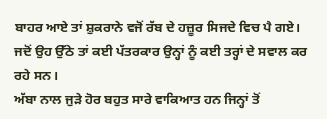ਬਾਹਰ ਆਏ ਤਾਂ ਸ਼ੁਕਰਾਨੇ ਵਜੋਂ ਰੱਬ ਦੇ ਹਜ਼ੂਰ ਸਿਜਦੇ ਵਿਚ ਪੈ ਗਏ। ਜਦੋਂ ਉਹ ਉੱਠੇ ਤਾਂ ਕਈ ਪੱਤਰਕਾਰ ਉਨ੍ਹਾਂ ਨੂੰ ਕਈ ਤਰ੍ਹਾਂ ਦੇ ਸਵਾਲ ਕਰ ਰਹੇ ਸਨ।
ਅੱਬਾ ਨਾਲ ਜੁੜੇ ਹੋਰ ਬਹੁਤ ਸਾਰੇ ਵਾਕਿਆਤ ਹਨ ਜਿਨ੍ਹਾਂ ਤੋਂ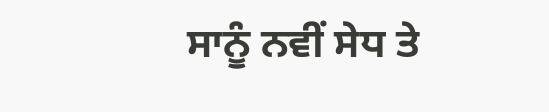ਸਾਨੂੰ ਨਵੀਂ ਸੇਧ ਤੇ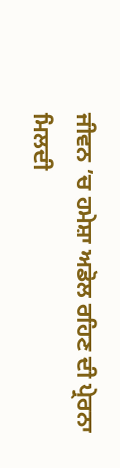ਜੀਵਨ ’ਚ ਹਮੇਸ਼ਾ ਅਡੋਲ ਰਹਿਣ ਦੀ ਪ੍ਰੇਰਨਾ ਮਿਲਦੀ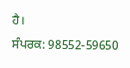ਹੈ।
ਸੰਪਰਕ: 98552-59650